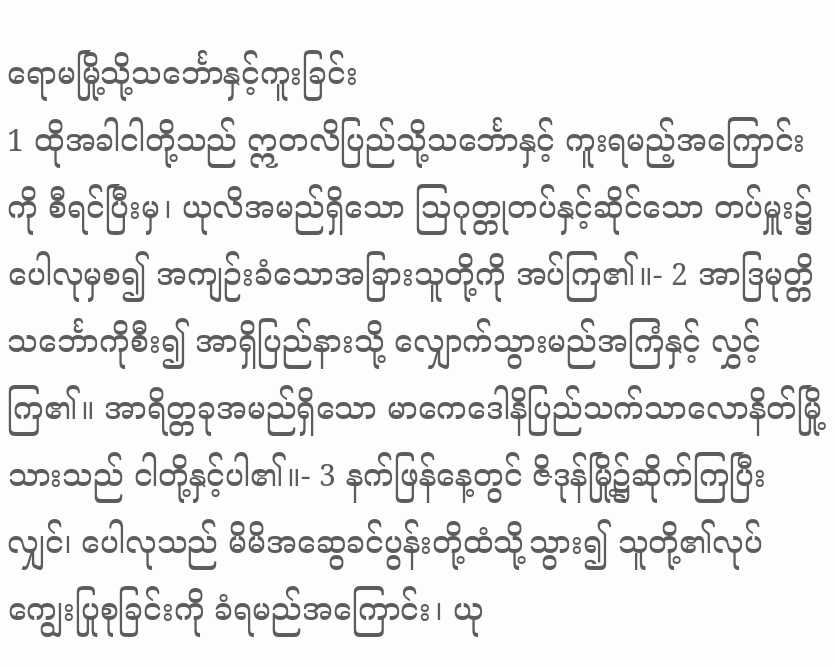ရောမမြို့သို့သင်္ဘောနှင့်ကူးခြင်း
1 ထိုအခါငါတို့သည် ဣတလိပြည်သို့သင်္ဘောနှင့် ကူးရမည့်အကြောင်းကို စီရင်ပြီးမှ၊ ယုလိအမည်ရှိသော ဩဂုတ္တုတပ်နှင့်ဆိုင်သော တပ်မှူး၌ ပေါလုမှစ၍ အကျဉ်းခံသောအခြားသူတို့ကို အပ်ကြ၏။- 2 အာဒြမုတ္တိ သင်္ဘောကိုစီး၍ အာရှိပြည်နားသို့ လျှောက်သွားမည်အကြံနှင့် လွှင့်ကြ၏။ အာရိတ္တခုအမည်ရှိသော မာကေဒေါနိပြည်သက်သာလောနိတ်မြို့သားသည် ငါတို့နှင့်ပါ၏။- 3 နက်ဖြန်နေ့တွင် ဇိဒုန်မြို့၌ဆိုက်ကြပြီးလျှင်၊ ပေါလုသည် မိမိအဆွေခင်ပွန်းတို့ထံသို့သွား၍ သူတို့၏လုပ်ကျွေးပြုစုခြင်းကို ခံရမည်အကြောင်း၊ ယု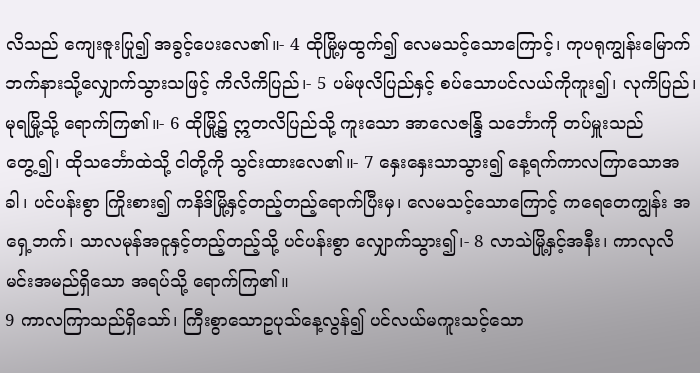လိသည် ကျေးဇူးပြု၍ အခွင့်ပေးလေ၏။- 4 ထိုမြို့မှထွက်၍ လေမသင့်သောကြောင့်၊ ကုပရုကျွန်းမြောက်ဘက်နားသို့လျှောက်သွားသဖြင့် ကိလိကိပြည်၊- 5 ပမ်ဖုလိပြည်နှင့် စပ်သောပင်လယ်ကိုကူး၍၊ လုကိပြည်၊ မုရမြို့သို့ ရောက်ကြ၏။- 6 ထိုမြို့၌ ဣတလိပြည်သို့ ကူးသော အာလေဇန္ဒြိ သင်္ဘောကို တပ်မှူးသည်တွေ့၍၊ ထိုသင်္ဘောထဲသို့ ငါတို့ကို သွင်းထားလေ၏။- 7 နှေးနှေးသာသွား၍ နေ့ရက်ကာလကြာသောအခါ၊ ပင်ပန်းစွာ ကြိုးစား၍ ကနိဒ်မြို့နှင့်တည့်တည့်ရောက်ပြီးမှ၊ လေမသင့်သောကြောင့် ကရေတေကျွန်း အရှေ့ဘက်၊ သာလမုန်အငူနှင့်တည့်တည့်သို့ ပင်ပန်းစွာ လျှောက်သွား၍၊- 8 လာသဲမြို့နှင့်အနီး၊ ကာလုလိမင်းအမည်ရှိသော အရပ်သို့ ရောက်ကြ၏။
9 ကာလကြာသည်ရှိသော်၊ ကြီးစွာသောဥပုသ်နေ့လွန်၍ ပင်လယ်မကူးသင့်သော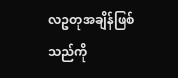လဥတုအချိန်ဖြစ်သည်ကို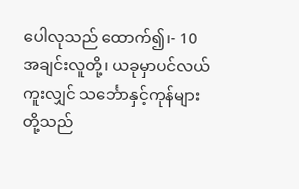ပေါလုသည် ထောက်၍၊- 10 အချင်းလူတို့၊ ယခုမှာပင်လယ်ကူးလျှင် သင်္ဘောနှင့်ကုန်များတို့သည်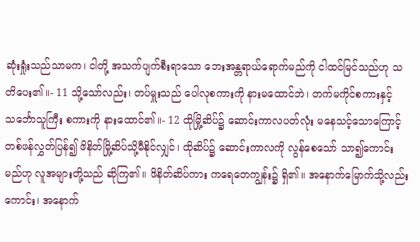ဆုံးရှုံးသည်သာမက၊ ငါတို့ အသက်ပျက်စီးရာသော ဘေးအန္တရာယ်ရောက်မည်ကို ငါထင်မြင်သည်ဟု သတိပေး၏။- 11 သို့သော်လည်း၊ တပ်မှူးသည် ပေါလုစကားကို နားမထောင်ဘဲ၊ တက်မကိုင်စကားနှင့် သင်္ဘောသူကြီး စကားကို နားထောင်၏။- 12 ထိုမြို့ဆိပ်၌ ဆောင်းကာလပတ်လုံး မနေသင့်သောကြောင့် တစ်ဖန်လွှတ်ပြန်၍ ဖိနိတ်မြို့ဆိပ်သို့မီနိုင်လျှင်၊ ထိုဆိပ်၌ ဆောင်းကာလကို လွန်စေသော် သာ၍ကောင်းမည်ဟု လူအများတို့သည် ဆိုကြ၏။ ဖိနိတ်ဆိပ်ကား ကရေတေကျွန်း၌ ရှိ၏။ အနောက်မြောက်သို့လည်းကောင်း၊ အနောက်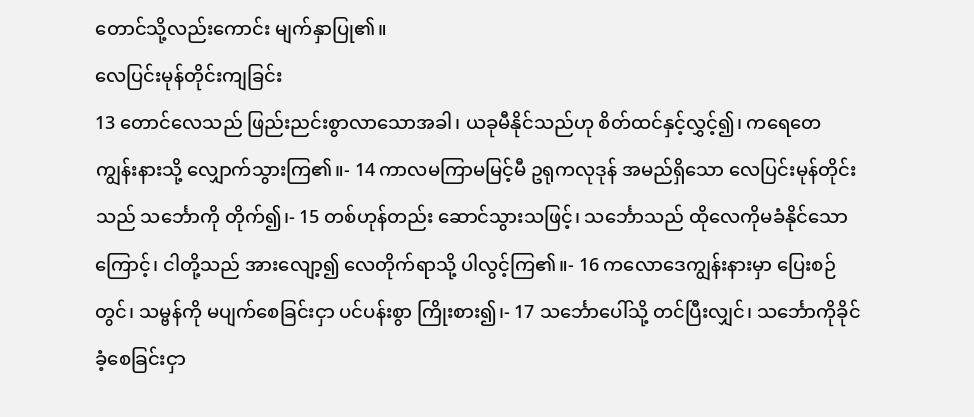တောင်သို့လည်းကောင်း မျက်နှာပြု၏။
လေပြင်းမုန်တိုင်းကျခြင်း
13 တောင်လေသည် ဖြည်းညင်းစွာလာသောအခါ၊ ယခုမီနိုင်သည်ဟု စိတ်ထင်နှင့်လွှင့်၍၊ ကရေတေကျွန်းနားသို့ လျှောက်သွားကြ၏။- 14 ကာလမကြာမမြင့်မီ ဥရုကလုဒုန် အမည်ရှိသော လေပြင်းမုန်တိုင်းသည် သင်္ဘောကို တိုက်၍၊- 15 တစ်ဟုန်တည်း ဆောင်သွားသဖြင့်၊ သင်္ဘောသည် ထိုလေကိုမခံနိုင်သောကြောင့်၊ ငါတို့သည် အားလျော့၍ လေတိုက်ရာသို့ ပါလွင့်ကြ၏။- 16 ကလောဒေကျွန်းနားမှာ ပြေးစဉ်တွင်၊ သမ္ဗန်ကို မပျက်စေခြင်းငှာ ပင်ပန်းစွာ ကြိုးစား၍၊- 17 သင်္ဘောပေါ်သို့ တင်ပြီးလျှင်၊ သင်္ဘောကိုခိုင်ခံ့စေခြင်းငှာ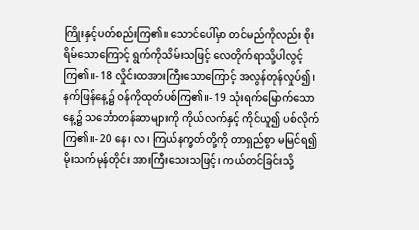ကြိုးနှင့်ပတ်စည်းကြ၏။ သောင်ပေါ်မှာ တင်မည်ကိုလည်း စိုးရိမ်သောကြောင့် ရွက်ကိုသိမ်းသဖြင့် လေတိုက်ရာသို့ပါလွင့်ကြ၏။- 18 လှိုင်းထအားကြီးသောကြောင့် အလွန်တုန်လှုပ်၍၊ နက်ဖြန်နေ့၌ ဝန်ကိုထုတ်ပစ်ကြ၏။- 19 သုံးရက်မြောက်သောနေ့၌ သင်္ဘောတန်ဆာများကို ကိုယ်လက်နှင့် ကိုင်ယူ၍ ပစ်လိုက်ကြ၏။- 20 နေ၊ လ၊ ကြယ်နက္ခတ်တို့ကို တာရှည်စွာ မမြင်ရ၍ မိုးသက်မုန်တိုင်း အားကြီးသေးသဖြင့်၊ ကယ်တင်ခြင်းသို့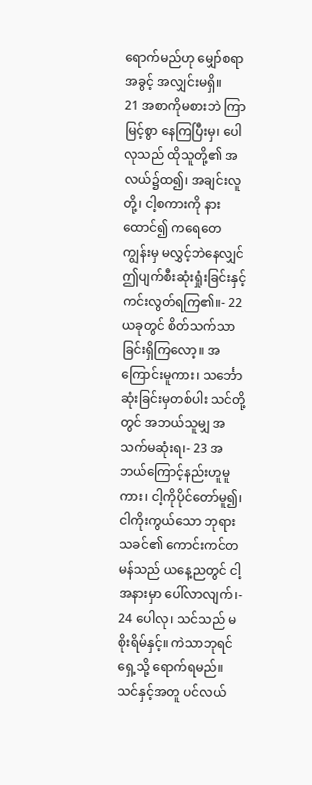ရောက်မည်ဟု မျှော်စရာအခွင့် အလျှင်းမရှိ။
21 အစာကိုမစားဘဲ ကြာမြင့်စွာ နေကြပြီးမှ၊ ပေါလုသည် ထိုသူတို့၏ အလယ်၌ထ၍၊ အချင်းလူတို့၊ ငါ့စကားကို နားထောင်၍ ကရေတေကျွန်းမှ မလွှင့်ဘဲနေလျှင် ဤပျက်စီးဆုံးရှုံးခြင်းနှင့် ကင်းလွတ်ရကြ၏။- 22 ယခုတွင် စိတ်သက်သာခြင်းရှိကြလော့။ အကြောင်းမူကား၊ သင်္ဘောဆုံးခြင်းမှတစ်ပါး သင်တို့တွင် အဘယ်သူမျှ အသက်မဆုံးရ၊- 23 အဘယ်ကြောင့်နည်းဟူမူကား၊ ငါ့ကိုပိုင်တော်မူ၍၊ ငါကိုးကွယ်သော ဘုရားသခင်၏ ကောင်းကင်တမန်သည် ယနေ့ညတွင် ငါ့အနားမှာ ပေါ်လာလျက်၊- 24 ပေါလု၊ သင်သည် မစိုးရိမ်နှင့်။ ကဲသာဘုရင်ရှေ့သို့ ရောက်ရမည်။ သင်နှင့်အတူ ပင်လယ်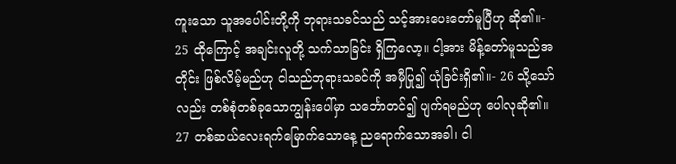ကူးသော သူအပေါင်းတို့ကို ဘုရားသခင်သည် သင့်အားပေးတော်မူပြီဟု ဆို၏။- 25 ထိုကြောင့် အချင်းလူတို့ သက်သာခြင်း ရှိကြလော့။ ငါ့အား မိန့်တော်မူသည်အတိုင်း ဖြစ်လိမ့်မည်ဟု ငါသည်ဘုရားသခင်ကို အမှီပြု၍ ယုံခြင်းရှိ၏။- 26 သို့သော်လည်း တစ်စုံတစ်ခုသောကျွန်းပေါ်မှာ သင်္ဘောတင်၍ ပျက်ရမည်ဟု ပေါလုဆို၏။
27 တစ်ဆယ်လေးရက်မြောက်သောနေ့ ညရောက်သောအခါ၊ ငါ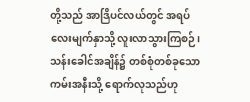တို့သည် အာဒြိပင်လယ်တွင် အရပ်လေးမျက်နှာသို့ လူးလာသွားကြစဉ်၊ သန်းခေါင်အချိန်၌ တစ်စုံတစ်ခုသော ကမ်းအနီးသို့ ရောက်လုသည်ဟု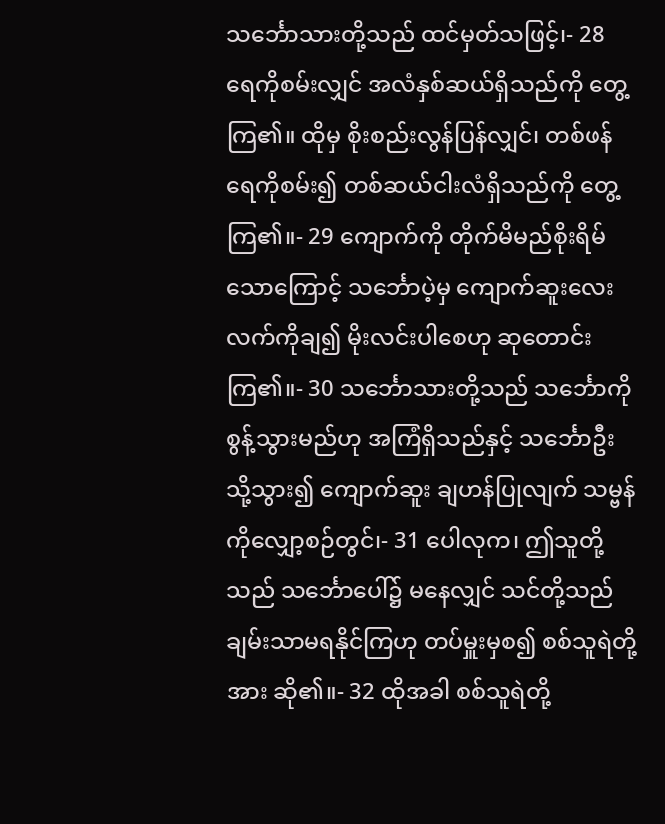သင်္ဘောသားတို့သည် ထင်မှတ်သဖြင့်၊- 28 ရေကိုစမ်းလျှင် အလံနှစ်ဆယ်ရှိသည်ကို တွေ့ကြ၏။ ထိုမှ စိုးစည်းလွန်ပြန်လျှင်၊ တစ်ဖန်ရေကိုစမ်း၍ တစ်ဆယ်ငါးလံရှိသည်ကို တွေ့ကြ၏။- 29 ကျောက်ကို တိုက်မိမည်စိုးရိမ်သောကြောင့် သင်္ဘောပဲ့မှ ကျောက်ဆူးလေးလက်ကိုချ၍ မိုးလင်းပါစေဟု ဆုတောင်းကြ၏။- 30 သင်္ဘောသားတို့သည် သင်္ဘောကို စွန့်သွားမည်ဟု အကြံရှိသည်နှင့် သင်္ဘောဦးသို့သွား၍ ကျောက်ဆူး ချဟန်ပြုလျက် သမ္ဗန်ကိုလျှော့စဉ်တွင်၊- 31 ပေါလုက၊ ဤသူတို့သည် သင်္ဘောပေါ်၌ မနေလျှင် သင်တို့သည် ချမ်းသာမရနိုင်ကြဟု တပ်မှူးမှစ၍ စစ်သူရဲတို့အား ဆို၏။- 32 ထိုအခါ စစ်သူရဲတို့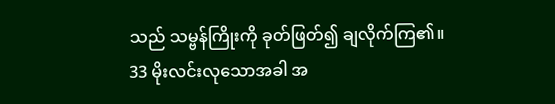သည် သမ္ဗန်ကြိုးကို ခုတ်ဖြတ်၍ ချလိုက်ကြ၏။
33 မိုးလင်းလုသောအခါ အ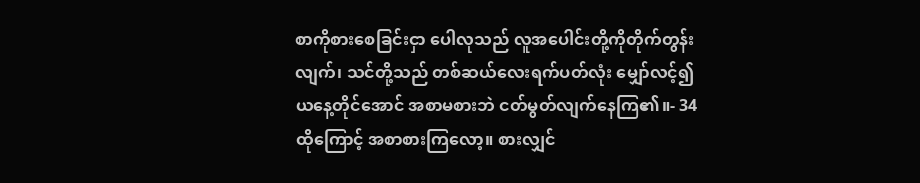စာကိုစားစေခြင်းငှာ ပေါလုသည် လူအပေါင်းတို့ကိုတိုက်တွန်းလျက်၊ သင်တို့သည် တစ်ဆယ်လေးရက်ပတ်လုံး မျှော်လင့်၍ ယနေ့တိုင်အောင် အစာမစားဘဲ ငတ်မွတ်လျက်နေကြ၏။- 34 ထိုကြောင့် အစာစားကြလော့။ စားလျှင်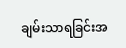ချမ်းသာရခြင်းအ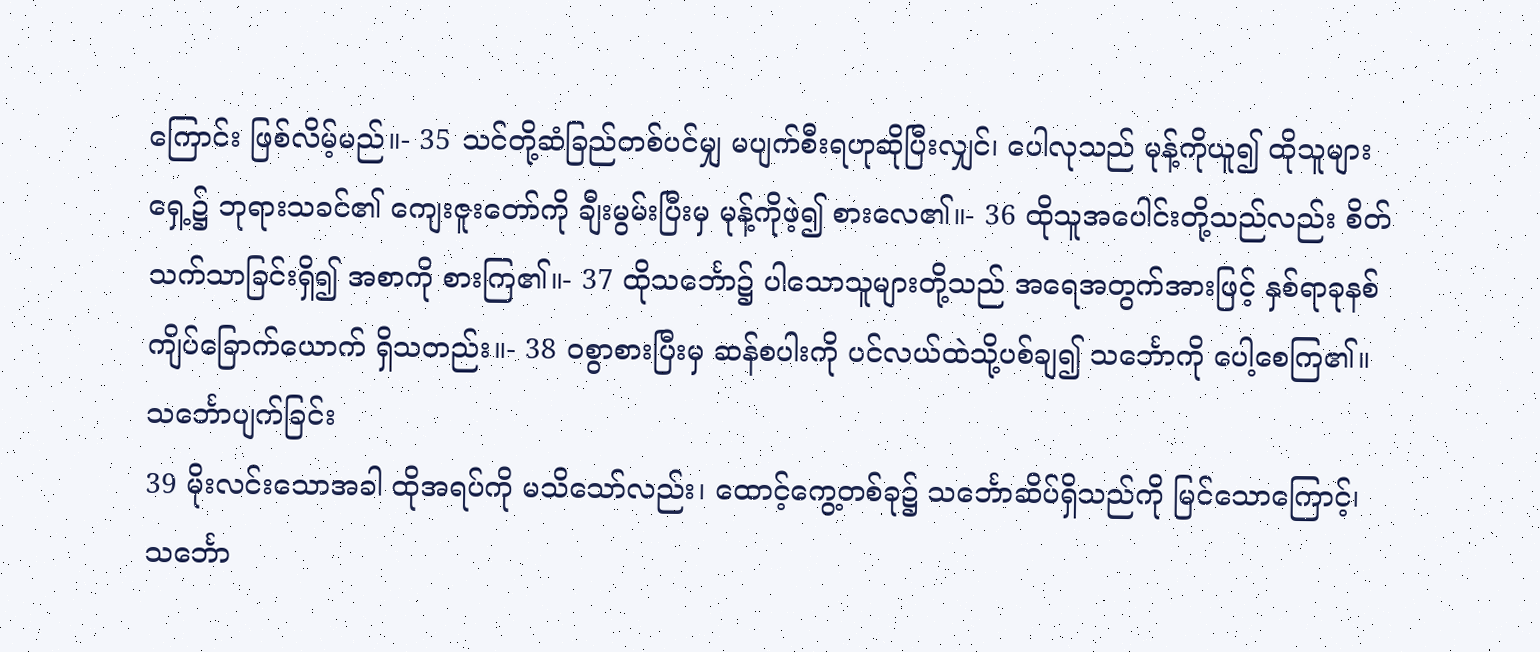ကြောင်း ဖြစ်လိမ့်မည်။- 35 သင်တို့ဆံခြည်တစ်ပင်မျှ မပျက်စီးရဟုဆိုပြီးလျှင်၊ ပေါလုသည် မုန့်ကိုယူ၍ ထိုသူများရှေ့၌ ဘုရားသခင်၏ ကျေးဇူးတော်ကို ချီးမွမ်းပြီးမှ မုန့်ကိုဖဲ့၍ စားလေ၏။- 36 ထိုသူအပေါင်းတို့သည်လည်း စိတ်သက်သာခြင်းရှိ၍ အစာကို စားကြ၏။- 37 ထိုသင်္ဘော၌ ပါသောသူများတို့သည် အရေအတွက်အားဖြင့် နှစ်ရာခုနစ်ကျိပ်ခြောက်ယောက် ရှိသတည်း။- 38 ဝစွာစားပြီးမှ ဆန်စပါးကို ပင်လယ်ထဲသို့ပစ်ချ၍ သင်္ဘောကို ပေါ့စေကြ၏။
သင်္ဘောပျက်ခြင်း
39 မိုးလင်းသောအခါ ထိုအရပ်ကို မသိသော်လည်း၊ ထောင့်ကွေ့တစ်ခု၌ သင်္ဘောဆိပ်ရှိသည်ကို မြင်သောကြောင့်၊ သင်္ဘော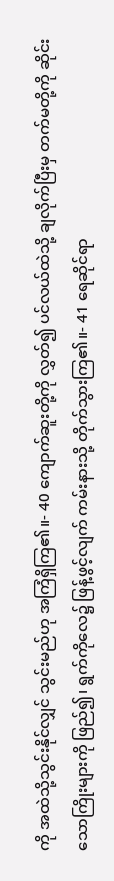ကို အထဲသို့သွင်းနိုင်လျှင် သွင်းမည်ဟု အကြံရှိကြ၏။- 40 ကျောက်ဆူးတို့ကို လွှတ်၍ ပင်လယ်ထဲသို့ ချလိုက်ပြီးမှ တက်မတို့ကို ဆိုင်းသောကြိုးများကို ဖြည်၍၊ ရွက်ကိုလေ၌ ဖြန့်ဖွင့်လျက် ကမ်းနားသို့ တိုက်သွားကြ၏။- 41 ရေဆိုင်ရာ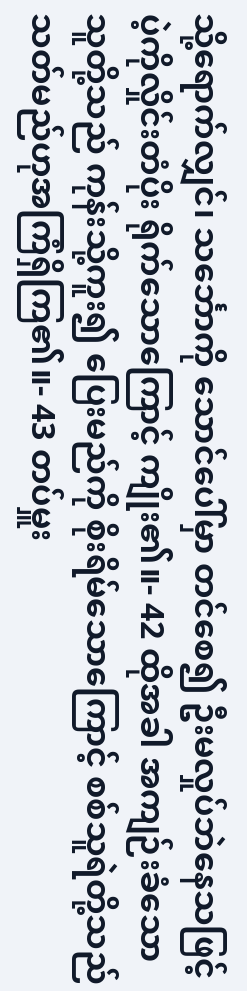သို့ရောက်လျှင်၊ သင်္ဘောကို သောင်ပေါ်မှာ တင်စေ၍ ဦးမလှုပ်ဘဲနေသဖြင့် ပဲ့ကိုလှိုင်းတံပိုး ရိုက်သောကြောင့် ကျိုး၏။- 42 ထိုအခါ အကျဉ်းခံသောသူတို့သည် ကုန်းသို့ကူး၍ ပြေးမည်ကို စိုးရိမ်သောကြောင့် စစ်သူရဲတို့သည် သတ်မည်ဟုအကြံရှိကြ၏။- 43 တပ်မှူး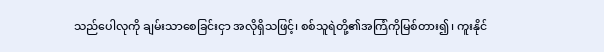သည်ပေါလုကို ချမ်းသာစေခြင်းငှာ အလိုရှိသဖြင့်၊ စစ်သူရဲတို့၏အကြံကိုမြစ်တား၍၊ ကူးနိုင်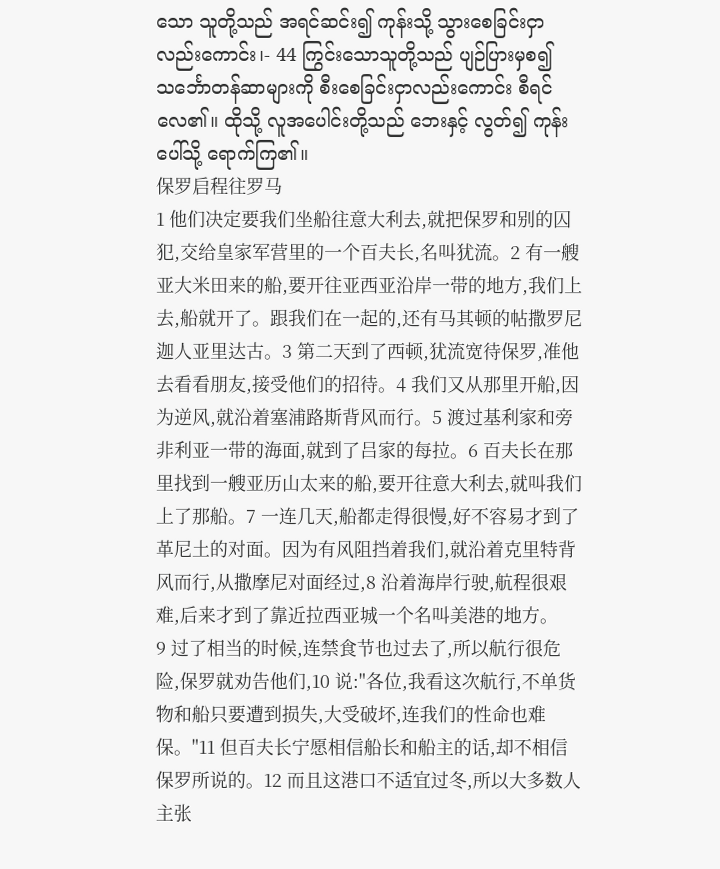သော သူတို့သည် အရင်ဆင်း၍ ကုန်းသို့ သွားစေခြင်းငှာလည်းကောင်း၊- 44 ကြွင်းသောသူတို့သည် ပျဉ်ပြားမှစ၍ သင်္ဘောတန်ဆာများကို စီးစေခြင်းငှာလည်းကောင်း စီရင်လေ၏။ ထိုသို့ လူအပေါင်းတို့သည် ဘေးနှင့် လွတ်၍ ကုန်းပေါ်သို့ ရောက်ကြ၏။
保罗启程往罗马
1 他们决定要我们坐船往意大利去,就把保罗和别的囚犯,交给皇家军营里的一个百夫长,名叫犹流。2 有一艘亚大米田来的船,要开往亚西亚沿岸一带的地方,我们上去,船就开了。跟我们在一起的,还有马其顿的帖撒罗尼迦人亚里达古。3 第二天到了西顿,犹流宽待保罗,准他去看看朋友,接受他们的招待。4 我们又从那里开船,因为逆风,就沿着塞浦路斯背风而行。5 渡过基利家和旁非利亚一带的海面,就到了吕家的每拉。6 百夫长在那里找到一艘亚历山太来的船,要开往意大利去,就叫我们上了那船。7 一连几天,船都走得很慢,好不容易才到了革尼土的对面。因为有风阻挡着我们,就沿着克里特背风而行,从撒摩尼对面经过,8 沿着海岸行驶,航程很艰难,后来才到了靠近拉西亚城一个名叫美港的地方。
9 过了相当的时候,连禁食节也过去了,所以航行很危险,保罗就劝告他们,10 说:"各位,我看这次航行,不单货物和船只要遭到损失,大受破坏,连我们的性命也难保。"11 但百夫长宁愿相信船长和船主的话,却不相信保罗所说的。12 而且这港口不适宜过冬,所以大多数人主张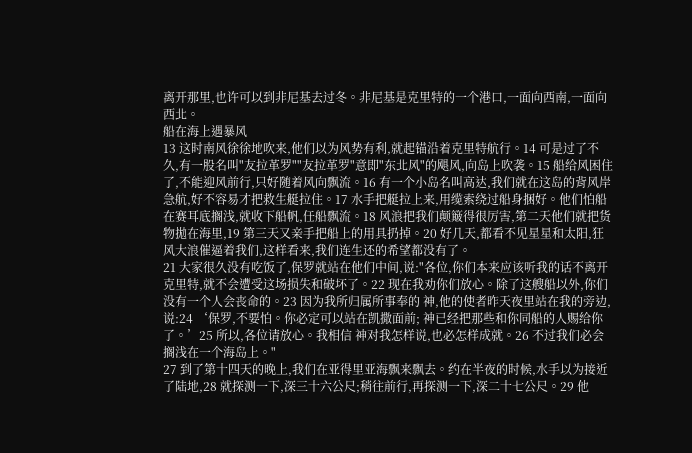离开那里,也许可以到非尼基去过冬。非尼基是克里特的一个港口,一面向西南,一面向西北。
船在海上遇暴风
13 这时南风徐徐地吹来,他们以为风势有利,就起锚沿着克里特航行。14 可是过了不久,有一股名叫"友拉革罗""友拉革罗"意即"东北风"的飓风,向岛上吹袭。15 船给风困住了,不能迎风前行,只好随着风向飘流。16 有一个小岛名叫高达,我们就在这岛的背风岸急航,好不容易才把救生艇拉住。17 水手把艇拉上来,用缆索绕过船身捆好。他们怕船在赛耳底搁浅,就收下船帆,任船飘流。18 风浪把我们颠簸得很厉害,第二天他们就把货物拋在海里,19 第三天又亲手把船上的用具扔掉。20 好几天,都看不见星星和太阳,狂风大浪催逼着我们,这样看来,我们连生还的希望都没有了。
21 大家很久没有吃饭了,保罗就站在他们中间,说:"各位,你们本来应该听我的话不离开克里特,就不会遭受这场损失和破坏了。22 现在我劝你们放心。除了这艘船以外,你们没有一个人会丧命的。23 因为我所归属所事奉的 神,他的使者昨天夜里站在我的旁边,说:24 ‘保罗,不要怕。你必定可以站在凯撒面前; 神已经把那些和你同船的人赐给你了。’25 所以,各位请放心。我相信 神对我怎样说,也必怎样成就。26 不过我们必会搁浅在一个海岛上。"
27 到了第十四天的晚上,我们在亚得里亚海飘来飘去。约在半夜的时候,水手以为接近了陆地,28 就探测一下,深三十六公尺;稍往前行,再探测一下,深二十七公尺。29 他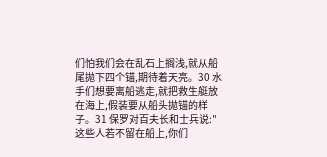们怕我们会在乱石上搁浅,就从船尾拋下四个锚,期待着天亮。30 水手们想要离船逃走,就把救生艇放在海上,假装要从船头拋锚的样子。31 保罗对百夫长和士兵说:"这些人若不留在船上,你们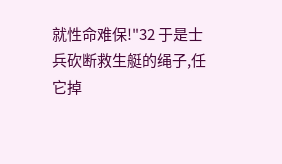就性命难保!"32 于是士兵砍断救生艇的绳子,任它掉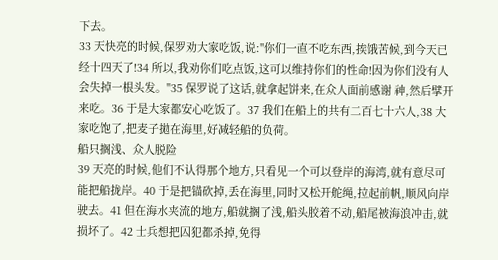下去。
33 天快亮的时候,保罗劝大家吃饭,说:"你们一直不吃东西,挨饿苦候,到今天已经十四天了!34 所以,我劝你们吃点饭,这可以维持你们的性命!因为你们没有人会失掉一根头发。"35 保罗说了这话,就拿起饼来,在众人面前感谢 神,然后擘开来吃。36 于是大家都安心吃饭了。37 我们在船上的共有二百七十六人,38 大家吃饱了,把麦子拋在海里,好减轻船的负荷。
船只搁浅、众人脱险
39 天亮的时候,他们不认得那个地方,只看见一个可以登岸的海湾,就有意尽可能把船拢岸。40 于是把锚砍掉,丢在海里,同时又松开舵绳,拉起前帆,顺风向岸驶去。41 但在海水夹流的地方,船就搁了浅,船头胶着不动,船尾被海浪冲击,就损坏了。42 士兵想把囚犯都杀掉,免得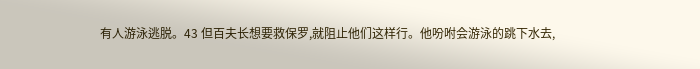有人游泳逃脱。43 但百夫长想要救保罗,就阻止他们这样行。他吩咐会游泳的跳下水去,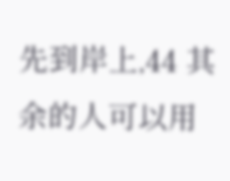先到岸上,44 其余的人可以用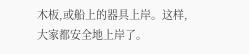木板,或船上的器具上岸。这样,大家都安全地上岸了。